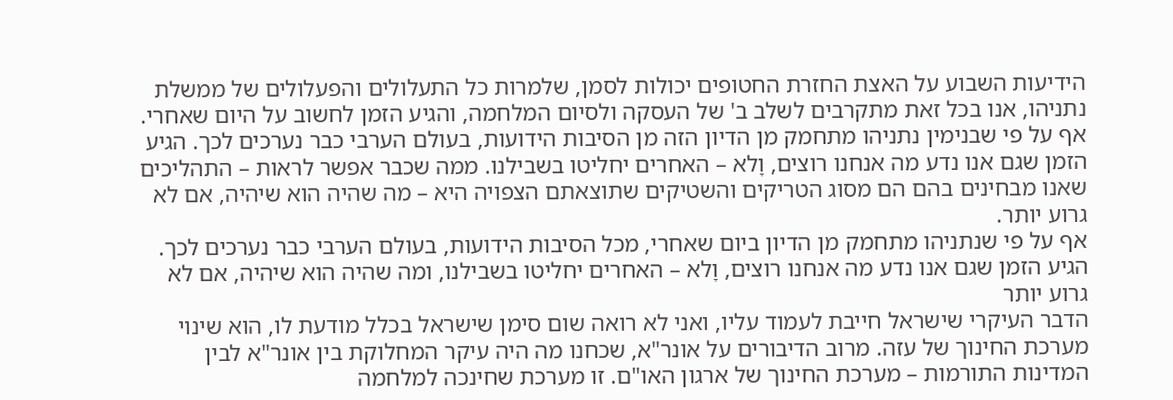הידיעות השבוע על האצת החזרת החטופים יכולות לסמן, שלמרות כל התעלולים והפעלולים של ממשלת נתניהו, אנו בכל זאת מתקרבים לשלב ב' של העסקה ולסיום המלחמה, והגיע הזמן לחשוב על היום שאחרי.
אף על פי שבנימין נתניהו מתחמק מן הדיון הזה מן הסיבות הידועות, בעולם הערבי כבר נערכים לכך. הגיע הזמן שגם אנו נדע מה אנחנו רוצים, וָלא – האחרים יחליטו בשבילנו. ממה שכבר אפשר לראות – התהליכים שאנו מבחינים בהם הם מסוג הטריקים והשטיקים שתוצאתם הצפויה היא – מה שהיה הוא שיהיה, אם לא גרוע יותר.
אף על פי שנתניהו מתחמק מן הדיון ביום שאחרי, מכל הסיבות הידועות, בעולם הערבי כבר נערכים לכך. הגיע הזמן שגם אנו נדע מה אנחנו רוצים, וָלא – האחרים יחליטו בשבילנו, ומה שהיה הוא שיהיה, אם לא גרוע יותר
הדבר העיקרי שישראל חייבת לעמוד עליו, ואני לא רואה שום סימן שישראל בכלל מודעת לו, הוא שינוי מערכת החינוך של עזה. מרוב הדיבורים על אונר"א, שכחנו מה היה עיקר המחלוקת בין אונר"א לבין המדינות התורמות – מערכת החינוך של ארגון האו"ם. זו מערכת שחינכה למלחמה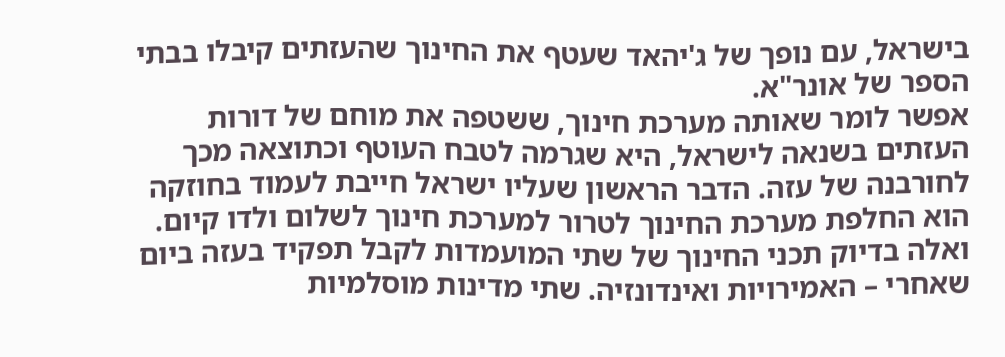בישראל, עם נופך של ג'יהאד שעטף את החינוך שהעזתים קיבלו בבתי הספר של אונר"א.
אפשר לומר שאותה מערכת חינוך, ששטפה את מוחם של דורות העזתים בשנאה לישראל, היא שגרמה לטבח העוטף וכתוצאה מכך לחורבנה של עזה. הדבר הראשון שעליו ישראל חייבת לעמוד בחוזקה הוא החלפת מערכת החינוך לטרור למערכת חינוך לשלום ולדו קיום.
ואלה בדיוק תכני החינוך של שתי המועמדות לקבל תפקיד בעזה ביום שאחרי – האמירויות ואינדונזיה. שתי מדינות מוסלמיות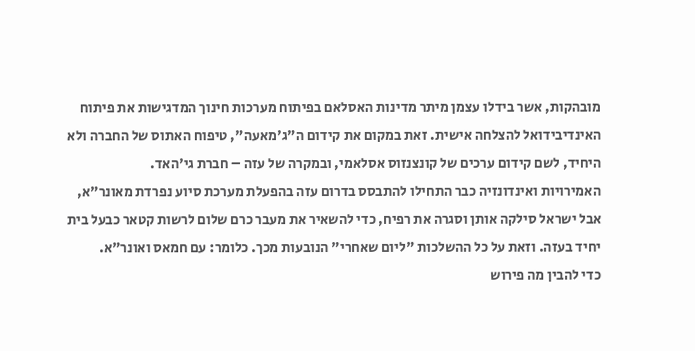מובהקות, אשר בידלו עצמן מיתר מדינות האסלאם בפיתוח מערכות חינוך המדגישות את פיתוח האינדיבידואל להצלחה אישית. זאת במקום את קידום ה"ג'מאעה", טיפוח האתוס של החברה ולא היחיד, לשם קידום ערכים של קונצנזוס אסלאמי, ובמקרה של עזה – חברת גי'האד.
האמירויות ואינדונזיה כבר התחילו להתבסס בדרום עזה בהפעלת מערכת סיוע נפרדת מאונר"א, אבל ישראל סילקה אותן וסגרה את רפיח, כדי להשאיר את מעבר כרם שלום לרשות קטאר כבעל בית יחיד בעזה. וזאת על כל ההשלכות "ליום שאחרי" הנובעות מכך. כלומר: עם חמאס ואונר"א.
כדי להבין מה פירוש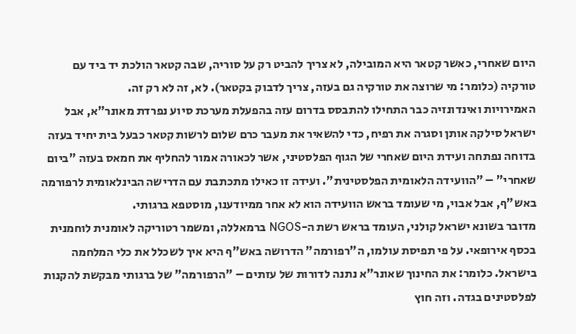היום שאחרי, כאשר קטאר היא המובילה, לא צריך להביט רק על סוריה, שבה קטאר הולכת יד ביד עם טורקיה (כלומר: מי שרוצה את טורקיה גם בעזה, צריך לדבוק בקטאר). לא, זה לא רק זה.
האמירויות ואינדונזיה כבר התחילו להתבסס בדרום עזה בהפעלת מערכת סיוע נפרדת מאונר"א, אבל ישראל סילקה אותן וסגרה את רפיח, כדי להשאיר את מעבר כרם שלום לרשות קטאר כבעל בית יחיד בעזה
בדוחה נפתחה ועידת היום שאחרי של הגוף הפלסטיני, אשר לכאורה אמור להחליף את חמאס בעזה "ביום שאחרי" – "הוועידה הלאומית הפלסטינית". ועידה זו כאילו מתכתבת עם הדרישה הבינלאומית לרפורמה באש"ף, אבל אבוי, מי שעומד בראש הוועידה הוא לא אחר ממיודענו, מוסטפא ברגותי.
מדובר בשונא ישראל קולני, העומד בראש רשת ה-NGOS ברמאללה, ומשמר רטוריקה לאומנית לוחמנית בכסף אירופאי. על פי תפיסת עולמו, ה"רפורמה" הדרושה באש"ף היא איך לשכלל את כלי המלחמה בישראל. כלומר: את החינוך שאונר"א נתנה לדורות של עזתים – "הרפורמה" של ברגותי מבקשת להקנות לפלסטינים בגדה. וזה חוץ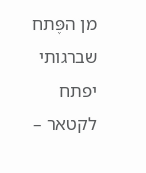מן הפֶּתח שברגותי יפתח לקטאר –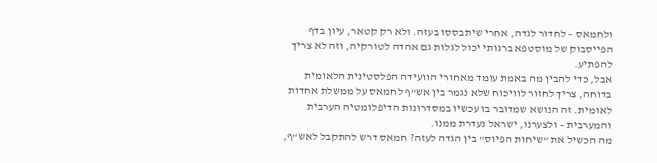ולחמאס – לחדור לגדה, אחרי שיתבססו בעזה. ולא רק קטאר, עיון בדף הפייסבוק של מוסטפא ברגותי יכול לגלות גם אהדה לטורקיה, וזה לא צריך להפתיע.
אבל, כדי להבין מה באמת עומד מאחורי הוועידה הפלסטינית הלאומית בדוחה, צריך לחזור לוויכוח שלא נגמר בין אש"ף לחמאס על ממשלת אחדות לאומית. זה הנושא שמדובר בו עכשיו במסדרונות הדיפלומטיה הערבית והמערבית – ולצערנו, ישראל נעדרת ממנו.
מה הכשיל את "שיחות הפיוס" בין הגדה לעזה? חמאס דרש להתקבל לאש"ף,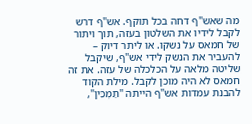מה שאש"ף דחה בכל תוקף. אש"ף דרש לקבל לידיו את השלטון בעזה, תוך ויתור של חמאס על נשקו. או ליתר דיוק – להעביר את הנשק לידי אש"ף, שיקבל שליטה מלאה על הכלכלה של עזה. את זה חמאס לא היה מוכן לקבל. מילת הקוד להבנת עמדות אש"ף הייתה "תַמְכִּין",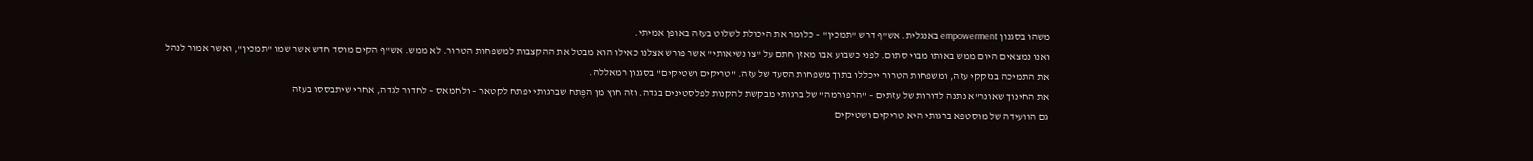משהו בסגנון empowerment באנגלית. אש"ף דרש "תמכין" – כלומר את היכולת לשלוט בעזה באופן אמיתי.
ואנו נמצאים היום ממש באותו מבוי סתום. לפני כשבוע אבו מאזן חתם על "צו נשיאותי" אשר פורש אצלנו כאילו הוא מבטל את ההקצבות למשפחות הטרור. לא ממש. אש"ף הקים מוסד חדש אשר שמו "תמכין", ואשר אמור לנהל את התמיכה בנזקקי עזה, ומשפחות הטרור ייכללו בתוך משפחות הסעד של עזה. "טריקים ושטיקים" בסגנון רמאללה.
את החינוך שאונר"א נתנה לדורות של עזתים – "הרפורמה" של ברגותי מבקשת להקנות לפלסטינים בגדה. וזה חוץ מן הפֶּתח שברגותי יפתח לקטאר – ולחמאס – לחדור לגדה, אחרי שיתבססו בעזה
גם הוועידה של מוסטפא ברגותי היא טריקים ושטיקים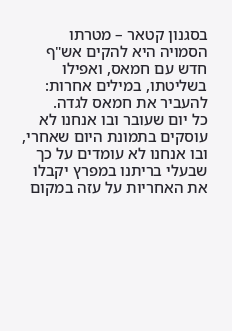בסגנון קטאר – מטרתו הסמויה היא להקים אש"ף חדש עם חמאס, ואפילו בשליטתו, במילים אחרות: להעביר את חמאס לגדה.
כל יום שעובר ובו אנחנו לא עוסקים בתמונת היום שאחרי, ובו אנחנו לא עומדים על כך שבעלי בריתנו במפרץ יקבלו את האחריות על עזה במקום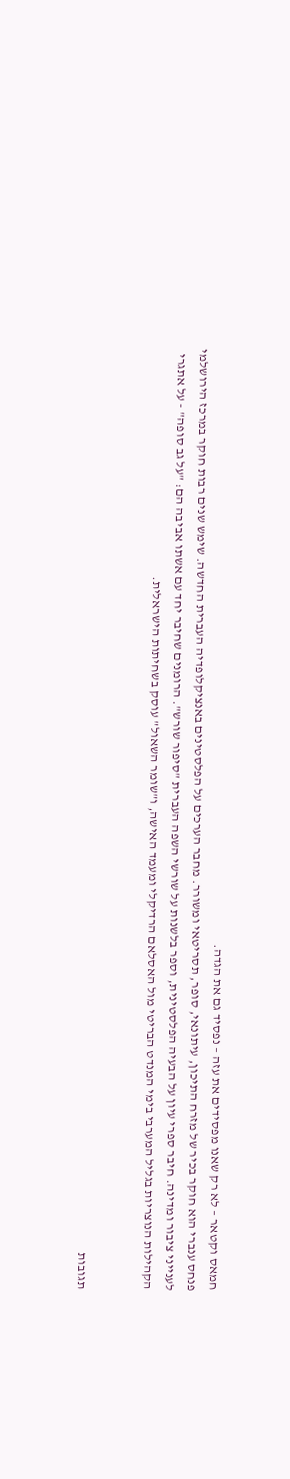חמאס וקטאר – לא רק שאנו מפסידים את עזה – נפסיד גם את הגדה.
פנחס ענברי הוא חוקר בכיר של מזרח התיכון, עיתונאי, סופר, תסריטאי ומשורר. מחבר הערכים על הפלסטינים באנציקלופדיה העברית החדשה. שימש שנים רבות חוקר במרכז הירושלמי לענייני ציבור ומדינה. חיבר ספרי עיון על הבעיה הפלסטינית, וספר בלשנות על שורשי השפה העברית "סיפור שורש". הרומנים שחיבר יחד עם אשתו אביבה הם: "על גב סופה" - על אתגרי הקהילות הנוצריות בגליל המערבי בימי המנדט הבריטי מול האסלאם הרדיקלי ומעמד האישה, ו"שומר השאול" עוסק בשחיתות הישראלית.


תגובות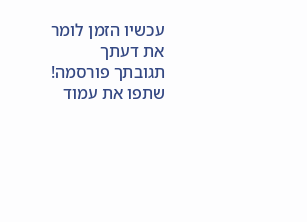עכשיו הזמן לומר את דעתך
תגובתך פורסמה! שתפו את עמוד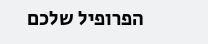הפרופיל שלכם